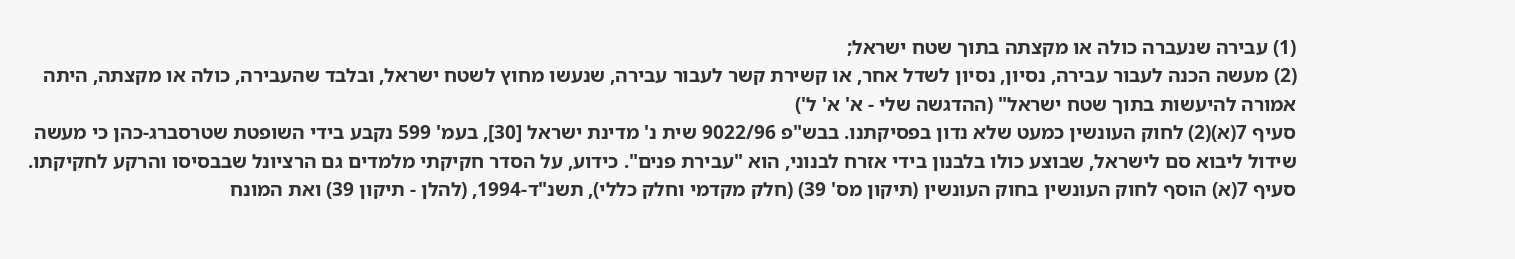(1) עבירה שנעברה כולה או מקצתה בתוך שטח ישראל;
(2) מעשה הכנה לעבור עבירה, נסיון, נסיון לשדל אחר, או קשירת קשר לעבור עבירה, שנעשו מחוץ לשטח ישראל, ובלבד שהעבירה, כולה או מקצתה, היתה אמורה להיעשות בתוך שטח ישראל" (ההדגשה שלי - א' א' ל')
סעיף 7(א)(2) לחוק העונשין כמעט שלא נדון בפסיקתנו. בבש"פ 9022/96 שית נ' מדינת ישראל [30], בעמ' 599 נקבע בידי השופטת שטרסברג-כהן כי מעשה שידול ליבוא סם לישראל, שבוצע כולו בלבנון בידי אזרח לבנוני, הוא "עבירת פנים". כידוע, על הסדר חקיקתי מלמדים גם הרציונל שבבסיסו והרקע לחקיקתו. סעיף 7(א) הוסף לחוק העונשין בחוק העונשין (תיקון מס' 39) (חלק מקדמי וחלק כללי), תשנ"ד-1994, (להלן - תיקון 39) ואת המונח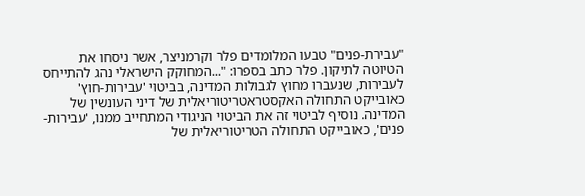"עבירת-פנים" טבעו המלומדים פלר וקרמניצר, אשר ניסחו את
הטיוטה לתיקון. פלר כתב בספרו: "...המחוקק הישראלי נהג להתייחס לעבירות, שנעברו מחוץ לגבולות המדינה, בביטוי 'עבירות-חוץ' כאובייקט התחולה האקסטראטריטוריאלית של דיני העונשין של המדינה. נוסיף לביטוי זה את הביטוי הניגודי המתחייב ממנו, 'עבירות-פנים', כאובייקט התחולה הטריטוריאלית של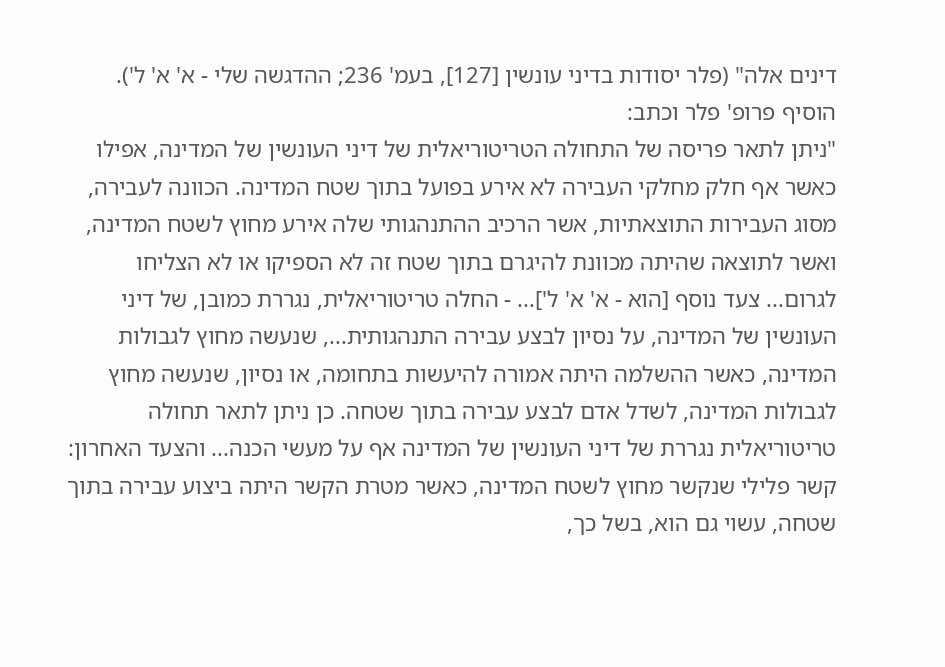דינים אלה" (פלר יסודות בדיני עונשין [127], בעמ' 236; ההדגשה שלי - א' א' ל').
הוסיף פרופ' פלר וכתב:
"ניתן לתאר פריסה של התחולה הטריטוריאלית של דיני העונשין של המדינה, אפילו כאשר אף חלק מחלקי העבירה לא אירע בפועל בתוך שטח המדינה. הכוונה לעבירה, מסוג העבירות התוצאתיות, אשר הרכיב ההתנהגותי שלה אירע מחוץ לשטח המדינה, ואשר לתוצאה שהיתה מכוונת להיגרם בתוך שטח זה לא הספיקו או לא הצליחו לגרום... צעד נוסף [הוא - א' א' ל']... - החלה טריטוריאלית, נגררת כמובן, של דיני העונשין של המדינה, על נסיון לבצע עבירה התנהגותית..., שנעשה מחוץ לגבולות המדינה, כאשר ההשלמה היתה אמורה להיעשות בתחומה, או נסיון, שנעשה מחוץ לגבולות המדינה, לשדל אדם לבצע עבירה בתוך שטחה. כן ניתן לתאר תחולה טריטוריאלית נגררת של דיני העונשין של המדינה אף על מעשי הכנה... והצעד האחרון: קשר פלילי שנקשר מחוץ לשטח המדינה, כאשר מטרת הקשר היתה ביצוע עבירה בתוך שטחה, עשוי גם הוא, בשל כך,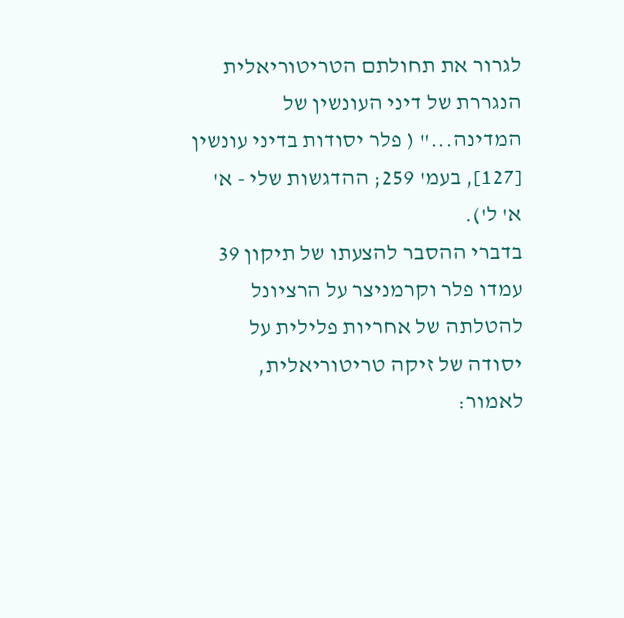לגרור את תחולתם הטריטוריאלית הנגררת של דיני העונשין של המדינה..." ( פלר יסודות בדיני עונשין [127], בעמ' 259; ההדגשות שלי - א' א' ל').
בדברי ההסבר להצעתו של תיקון 39 עמדו פלר וקרמניצר על הרציונל להטלתה של אחריות פלילית על יסודה של זיקה טריטוריאלית, לאמור: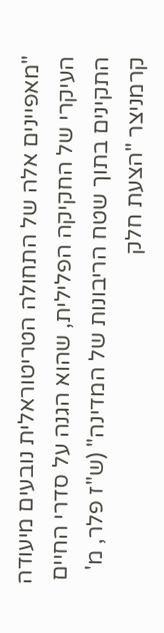"מאפיינים אלה של התחולה הטריטוראלית נובעים מיעודה העיקרי של החקיקה הפלילית, שהוא הגנה על סדרי החיים התקינים בתוך שטח הריבונות של המדינה" (ש"ז פלר, מ' קרמניצר "הצעת חלק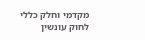מקדמי וחלק כללי לחוק עונשין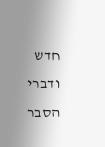חדש ודברי הסבר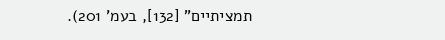תמציתיים" [132], בעמ' 201).